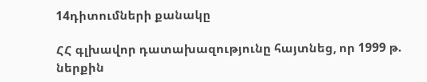14դիտումների քանակը

ՀՀ գլխավոր դատախազությունը հայտնեց, որ 1999 թ. ներքին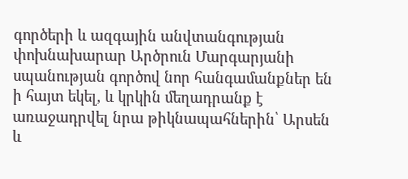գործերի և ազգային անվտանգության փոխնախարար Արծրուն Մարգարյանի սպանության գործով նոր հանգամանքներ են ի հայտ եկել, և կրկին մեղադրանք է առաջադրվել նրա թիկնապահներին՝ Արսեն և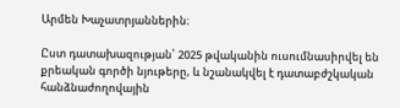Արմեն Խաչատրյաններին։

Ըստ դատախազության՝ 2025 թվականին ուսումնասիրվել են քրեական գործի նյութերը, և նշանակվել է դատաբժշկական հանձնաժողովային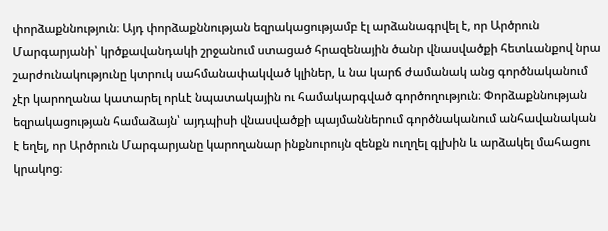փորձաքննություն։ Այդ փորձաքննության եզրակացությամբ էլ արձանագրվել է, որ Արծրուն Մարգարյանի՝ կրծքավանդակի շրջանում ստացած հրազենային ծանր վնասվածքի հետևանքով նրա շարժունակությունը կտրուկ սահմանափակված կլիներ, և նա կարճ ժամանակ անց գործնականում չէր կարողանա կատարել որևէ նպատակային ու համակարգված գործողություն։ Փորձաքննության եզրակացության համաձայն՝ այդպիսի վնասվածքի պայմաններում գործնականում անհավանական է եղել, որ Արծրուն Մարգարյանը կարողանար ինքնուրույն զենքն ուղղել գլխին և արձակել մահացու կրակոց։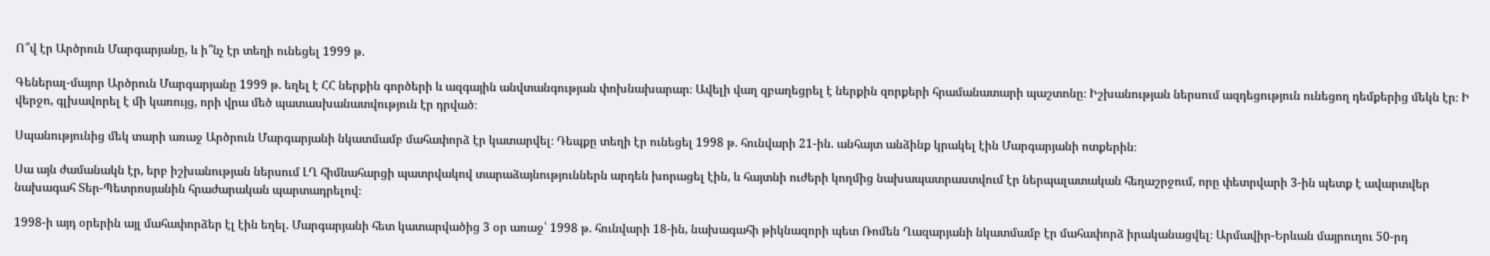Ո՞վ էր Արծրուն Մարգարյանը, և ի՞նչ էր տեղի ունեցել 1999 թ.

Գեներալ-մայոր Արծրուն Մարգարյանը 1999 թ. եղել է ՀՀ ներքին գործերի և ազգային անվտանգության փոխնախարար։ Ավելի վաղ զբաղեցրել է ներքին զորքերի հրամանատարի պաշտոնը։ Իշխանության ներսում ազդեցություն ունեցող դեմքերից մեկն էր։ Ի վերջո, գլխավորել է մի կառույց, որի վրա մեծ պատասխանատվություն էր դրված։

Սպանությունից մեկ տարի առաջ Արծրուն Մարգարյանի նկատմամբ մահափորձ էր կատարվել։ Դեպքը տեղի էր ունեցել 1998 թ. հունվարի 21-ին. անհայտ անձինք կրակել էին Մարգարյանի ոտքերին։

Սա այն ժամանակն էր, երբ իշխանության ներսում ԼՂ հիմնահարցի պատրվակով տարաձայնություններն արդեն խորացել էին, և հայտնի ուժերի կողմից նախապատրաստվում էր ներպալատական հեղաշրջում, որը փետրվարի 3-ին պետք է ավարտվեր նախագահ Տեր-Պետրոսյանին հրաժարական պարտադրելով։

1998-ի այդ օրերին այլ մահափորձեր էլ էին եղել. Մարգարյանի հետ կատարվածից 3 օր առաջ՝ 1998 թ. հունվարի 18-ին, նախագահի թիկնազորի պետ Ռոմեն Ղազարյանի նկատմամբ էր մահափորձ իրականացվել։ Արմավիր-Երևան մայրուղու 50-րդ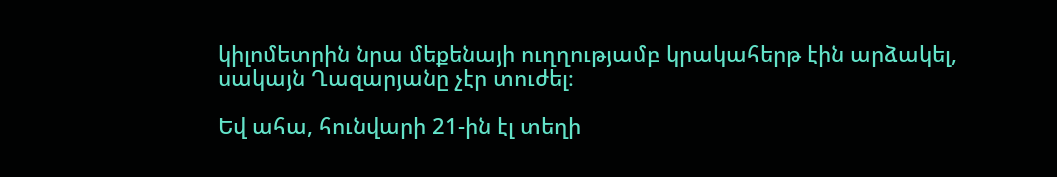կիլոմետրին նրա մեքենայի ուղղությամբ կրակահերթ էին արձակել, սակայն Ղազարյանը չէր տուժել։

Եվ ահա, հունվարի 21-ին էլ տեղի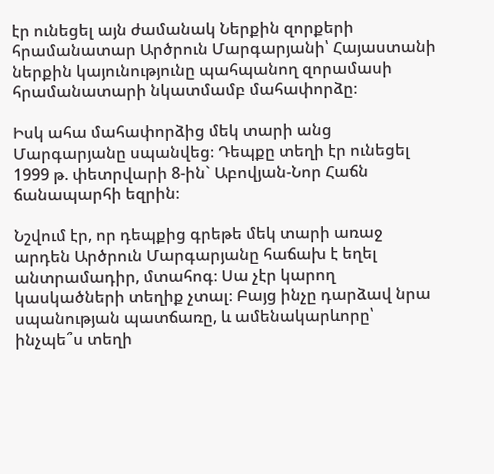էր ունեցել այն ժամանակ Ներքին զորքերի հրամանատար Արծրուն Մարգարյանի՝ Հայաստանի ներքին կայունությունը պահպանող զորամասի հրամանատարի նկատմամբ մահափորձը։

Իսկ ահա մահափորձից մեկ տարի անց Մարգարյանը սպանվեց։ Դեպքը տեղի էր ունեցել 1999 թ. փետրվարի 8-ին` Աբովյան-Նոր Հաճն ճանապարհի եզրին։

Նշվում էր, որ դեպքից գրեթե մեկ տարի առաջ արդեն Արծրուն Մարգարյանը հաճախ է եղել անտրամադիր, մտահոգ։ Սա չէր կարող կասկածների տեղիք չտալ։ Բայց ինչը դարձավ նրա սպանության պատճառը, և ամենակարևորը՝ ինչպե՞ս տեղի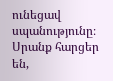ունեցավ սպանությունը։ Սրանք հարցեր են,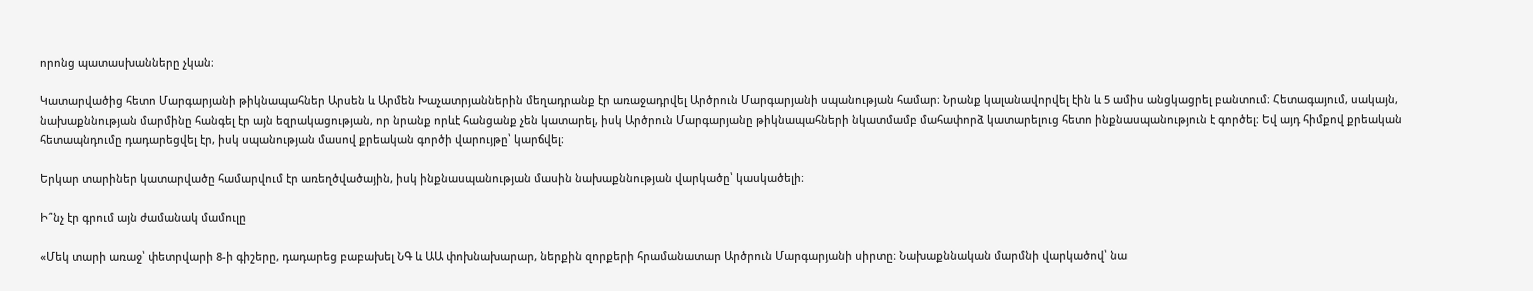որոնց պատասխանները չկան։

Կատարվածից հետո Մարգարյանի թիկնապահներ Արսեն և Արմեն Խաչատրյաններին մեղադրանք էր առաջադրվել Արծրուն Մարգարյանի սպանության համար։ Նրանք կալանավորվել էին և 5 ամիս անցկացրել բանտում։ Հետագայում, սակայն, նախաքննության մարմինը հանգել էր այն եզրակացության, որ նրանք որևէ հանցանք չեն կատարել, իսկ Արծրուն Մարգարյանը թիկնապահների նկատմամբ մահափորձ կատարելուց հետո ինքնասպանություն է գործել։ Եվ այդ հիմքով քրեական հետապնդումը դադարեցվել էր, իսկ սպանության մասով քրեական գործի վարույթը՝ կարճվել։

Երկար տարիներ կատարվածը համարվում էր առեղծվածային, իսկ ինքնասպանության մասին նախաքննության վարկածը՝ կասկածելի։

Ի՞նչ էր գրում այն ժամանակ մամուլը

«Մեկ տարի առաջ՝ փետրվարի 8-ի գիշերը, դադարեց բաբախել ՆԳ և ԱԱ փոխնախարար, ներքին զորքերի հրամանատար Արծրուն Մարգարյանի սիրտը։ Նախաքննական մարմնի վարկածով՝ նա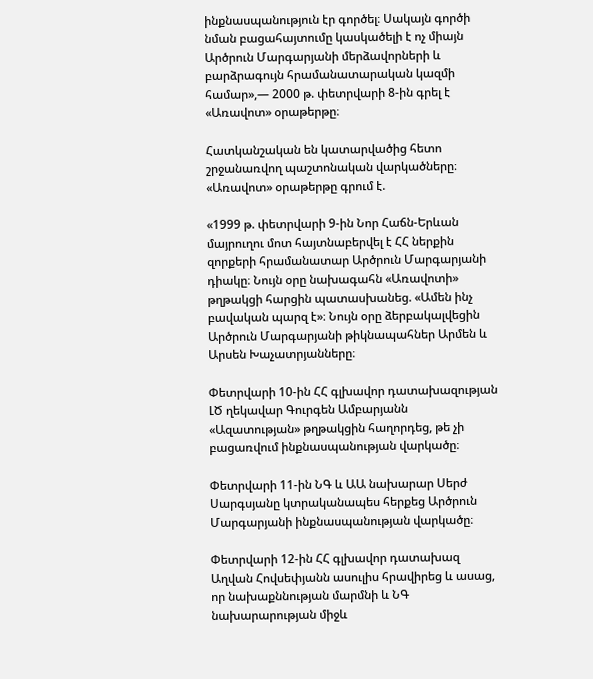ինքնասպանություն էր գործել։ Սակայն գործի նման բացահայտումը կասկածելի է ոչ միայն Արծրուն Մարգարյանի մերձավորների և բարձրագույն հրամանատարական կազմի համար»,— 2000 թ. փետրվարի 8-ին գրել է «Առավոտ» օրաթերթը։

Հատկանշական են կատարվածից հետո շրջանառվող պաշտոնական վարկածները։ «Առավոտ» օրաթերթը գրում է.

«1999 թ. փետրվարի 9-ին Նոր Հաճն-Երևան մայրուղու մոտ հայտնաբերվել է ՀՀ ներքին զորքերի հրամանատար Արծրուն Մարգարյանի դիակը։ Նույն օրը նախագահն «Առավոտի» թղթակցի հարցին պատասխանեց. «Ամեն ինչ բավական պարզ է»։ Նույն օրը ձերբակալվեցին Արծրուն Մարգարյանի թիկնապահներ Արմեն և Արսեն Խաչատրյանները։

Փետրվարի 10-ին ՀՀ գլխավոր դատախազության ԼԾ ղեկավար Գուրգեն Ամբարյանն «Ազատության» թղթակցին հաղորդեց, թե չի բացառվում ինքնասպանության վարկածը։

Փետրվարի 11-ին ՆԳ և ԱԱ նախարար Սերժ Սարգսյանը կտրականապես հերքեց Արծրուն Մարգարյանի ինքնասպանության վարկածը։

Փետրվարի 12-ին ՀՀ գլխավոր դատախազ Աղվան Հովսեփյանն ասուլիս հրավիրեց և ասաց, որ նախաքննության մարմնի և ՆԳ նախարարության միջև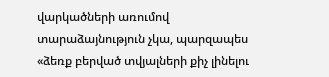վարկածների առումով տարաձայնություն չկա, պարզապես «ձեռք բերված տվյալների քիչ լինելու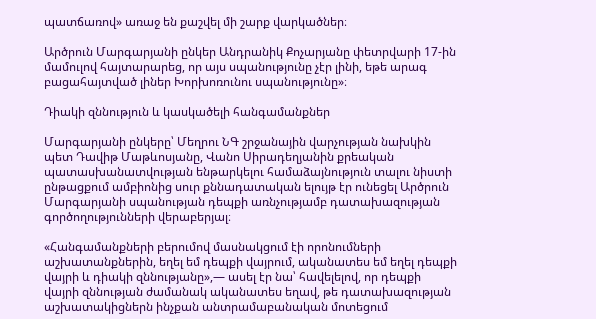պատճառով» առաջ են քաշվել մի շարք վարկածներ։

Արծրուն Մարգարյանի ընկեր Անդրանիկ Քոչարյանը փետրվարի 17-ին մամուլով հայտարարեց, որ այս սպանությունը չէր լինի, եթե արագ բացահայտված լիներ Խորխոռունու սպանությունը»։

Դիակի զննություն և կասկածելի հանգամանքներ

Մարգարյանի ընկերը՝ Մեղրու ՆԳ շրջանային վարչության նախկին պետ Դավիթ Մաթևոսյանը, Վանո Սիրադեղյանին քրեական պատասխանատվության ենթարկելու համաձայնություն տալու նիստի ընթացքում ամբիոնից սուր քննադատական ելույթ էր ունեցել Արծրուն Մարգարյանի սպանության դեպքի առնչությամբ դատախազության գործողությունների վերաբերյալ։

«Հանգամանքների բերումով մասնակցում էի որոնումների աշխատանքներին, եղել եմ դեպքի վայրում, ականատես եմ եղել դեպքի վայրի և դիակի զննությանը»,— ասել էր նա՝ հավելելով, որ դեպքի վայրի զննության ժամանակ ականատես եղավ, թե դատախազության աշխատակիցներն ինչքան անտրամաբանական մոտեցում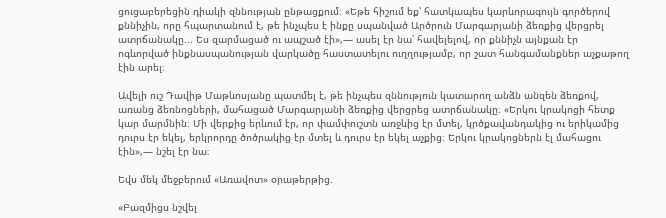ցուցաբերեցին դիակի զննության ընթացքում։ «Եթե հիշում եք՝ հատկապես կարևորագույն գործերով քննիչին, որը հպարտանում է, թե ինչպես է ինքը սպանված Արծրուն Մարգարյանի ձեռքից վերցրել ատրճանակը... Ես զարմացած ու ապշած էի»,— ասել էր նա՝ հավելելով, որ քննիչն այնքան էր ոգևորված ինքնասպանության վարկածը հաստատելու ուղղությամբ, որ շատ հանգամանքներ աչքաթող էին արել։

Ավելի ուշ Դավիթ Մաթևոսյանը պատմել է, թե ինչպես զննություն կատարող անձն անզեն ձեռքով, առանց ձեռնոցների, մահացած Մարգարյանի ձեռքից վերցրեց ատրճանակը։ «Երկու կրակոցի հետք կար մարմնին։ Մի վերքից երևում էր, որ փամփուշտն առջևից էր մտել, կրծքավանդակից ու երիկամից դուրս էր եկել, երկրորդը ծոծրակից էր մտել և դուրս էր եկել աչքից։ Երկու կրակոցներն էլ մահացու էին»,— նշել էր նա։

Եվս մեկ մեջբերում «Առավոտ» օրաթերթից.

«Բազմիցս նշվել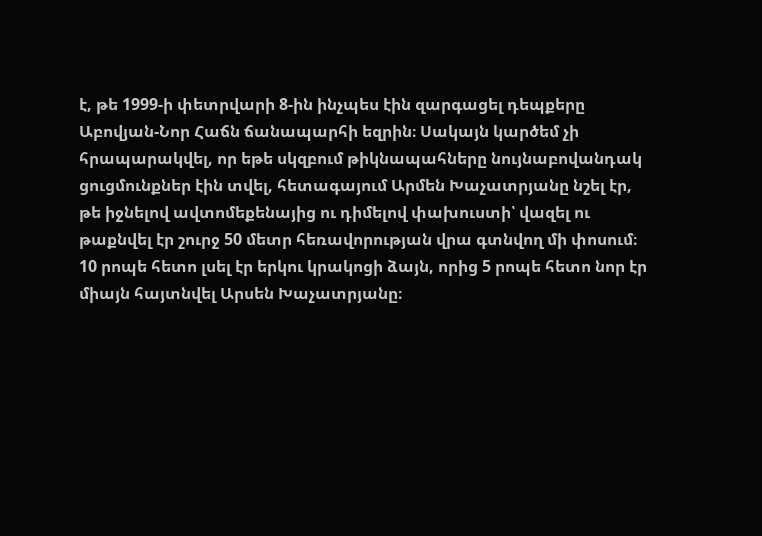է, թե 1999-ի փետրվարի 8-ին ինչպես էին զարգացել դեպքերը Աբովյան-Նոր Հաճն ճանապարհի եզրին։ Սակայն կարծեմ չի հրապարակվել, որ եթե սկզբում թիկնապահները նույնաբովանդակ ցուցմունքներ էին տվել, հետագայում Արմեն Խաչատրյանը նշել էր, թե իջնելով ավտոմեքենայից ու դիմելով փախուստի՝ վազել ու թաքնվել էր շուրջ 50 մետր հեռավորության վրա գտնվող մի փոսում։ 10 րոպե հետո լսել էր երկու կրակոցի ձայն, որից 5 րոպե հետո նոր էր միայն հայտնվել Արսեն Խաչատրյանը։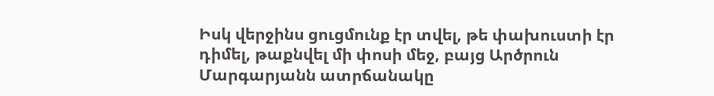Իսկ վերջինս ցուցմունք էր տվել, թե փախուստի էր դիմել, թաքնվել մի փոսի մեջ, բայց Արծրուն Մարգարյանն ատրճանակը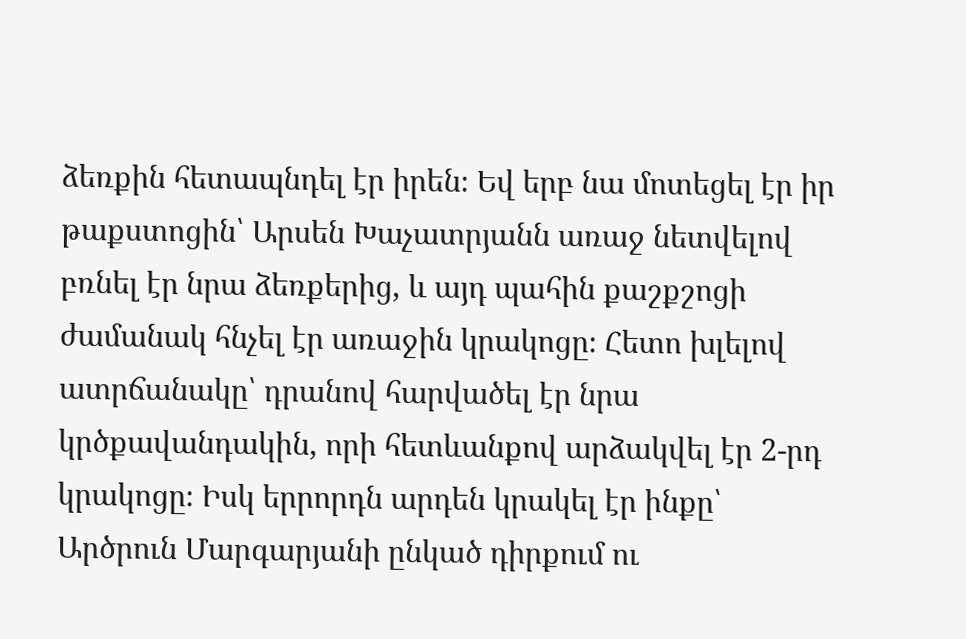ձեռքին հետապնդել էր իրեն։ Եվ երբ նա մոտեցել էր իր թաքստոցին՝ Արսեն Խաչատրյանն առաջ նետվելով բռնել էր նրա ձեռքերից, և այդ պահին քաշքշոցի ժամանակ հնչել էր առաջին կրակոցը։ Հետո խլելով ատրճանակը՝ դրանով հարվածել էր նրա կրծքավանդակին, որի հետևանքով արձակվել էր 2-րդ կրակոցը։ Իսկ երրորդն արդեն կրակել էր ինքը՝ Արծրուն Մարգարյանի ընկած դիրքում ու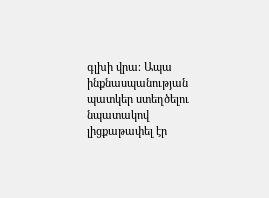գլխի վրա։ Ապա ինքնասպանության պատկեր ստեղծելու նպատակով լիցքաթափել էր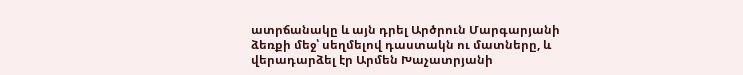ատրճանակը և այն դրել Արծրուն Մարգարյանի ձեռքի մեջ՝ սեղմելով դաստակն ու մատները, և վերադարձել էր Արմեն Խաչատրյանի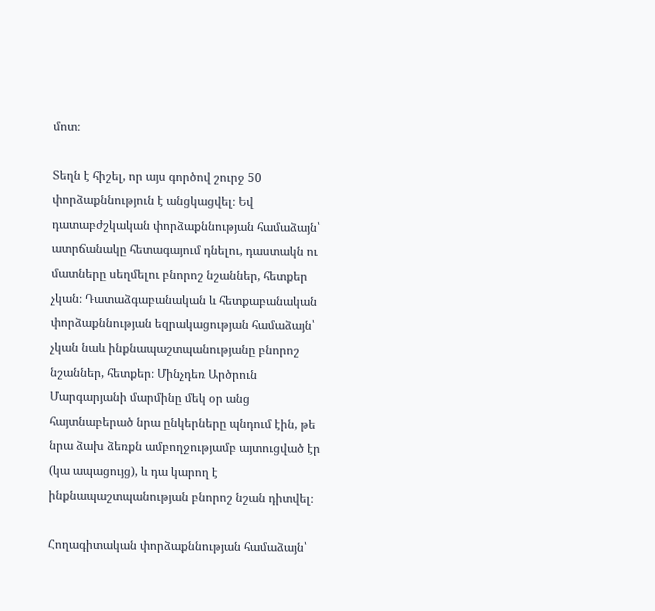մոտ։

Տեղն է հիշել, որ այս գործով շուրջ 50 փորձաքննություն է անցկացվել։ Եվ դատաբժշկական փորձաքննության համաձայն՝ ատրճանակը հետագայում դնելու, դաստակն ու մատները սեղմելու բնորոշ նշաններ, հետքեր չկան։ Դատաձգաբանական և հետքաբանական փորձաքննության եզրակացության համաձայն՝ չկան նաև ինքնապաշտպանությանը բնորոշ նշաններ, հետքեր։ Մինչդեռ Արծրուն Մարգարյանի մարմինը մեկ օր անց հայտնաբերած նրա ընկերները պնդում էին, թե նրա ձախ ձեռքն ամբողջությամբ այտուցված էր (կա ապացույց), և դա կարող է ինքնապաշտպանության բնորոշ նշան դիտվել։

Հողագիտական փորձաքննության համաձայն՝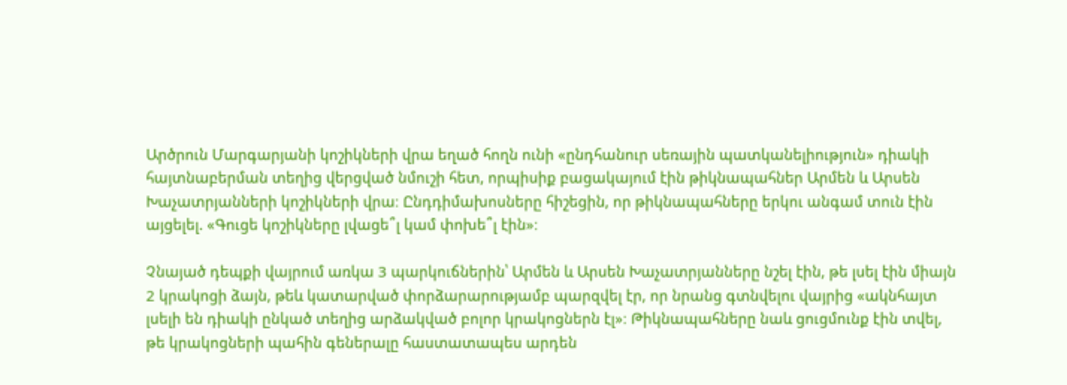Արծրուն Մարգարյանի կոշիկների վրա եղած հողն ունի «ընդհանուր սեռային պատկանելիություն» դիակի հայտնաբերման տեղից վերցված նմուշի հետ, որպիսիք բացակայում էին թիկնապահներ Արմեն և Արսեն Խաչատրյանների կոշիկների վրա։ Ընդդիմախոսները հիշեցին, որ թիկնապահները երկու անգամ տուն էին այցելել. «Գուցե կոշիկները լվացե՞լ կամ փոխե՞լ էին»։

Չնայած դեպքի վայրում առկա 3 պարկուճներին՝ Արմեն և Արսեն Խաչատրյանները նշել էին, թե լսել էին միայն 2 կրակոցի ձայն, թեև կատարված փորձարարությամբ պարզվել էր, որ նրանց գտնվելու վայրից «ակնհայտ լսելի են դիակի ընկած տեղից արձակված բոլոր կրակոցներն էլ»։ Թիկնապահները նաև ցուցմունք էին տվել, թե կրակոցների պահին գեներալը հաստատապես արդեն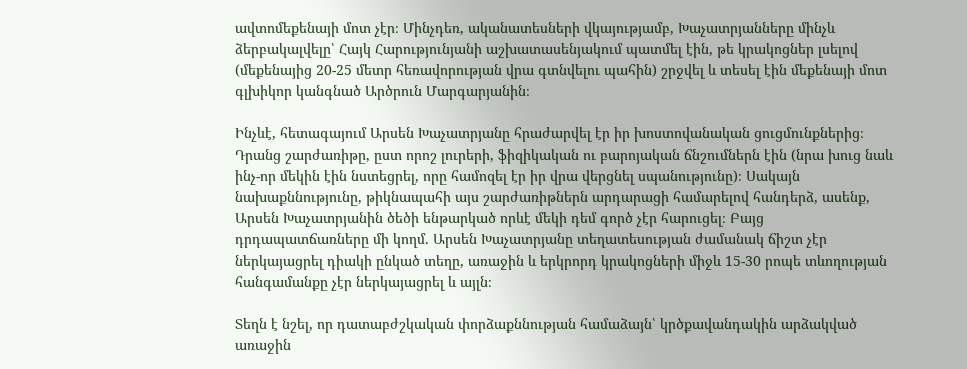ավտոմեքենայի մոտ չէր։ Մինչդեռ, ականատեսների վկայությամբ, Խաչատրյանները մինչև ձերբակալվելը՝ Հայկ Հարությունյանի աշխատասենյակում պատմել էին, թե կրակոցներ լսելով (մեքենայից 20-25 մետր հեռավորության վրա գտնվելու պահին) շրջվել և տեսել էին մեքենայի մոտ գլխիկոր կանգնած Արծրուն Մարգարյանին։

Ինչևէ, հետագայում Արսեն Խաչատրյանը հրաժարվել էր իր խոստովանական ցուցմունքներից։ Դրանց շարժառիթը, ըստ որոշ լուրերի, ֆիզիկական ու բարոյական ճնշումներն էին (նրա խուց նաև ինչ-որ մեկին էին նստեցրել, որը համոզել էր իր վրա վերցնել սպանությունը)։ Սակայն նախաքննությունը, թիկնապահի այս շարժառիթներն արդարացի համարելով հանդերձ, ասենք, Արսեն Խաչատրյանին ծեծի ենթարկած որևէ մեկի դեմ գործ չէր հարուցել։ Բայց դրդապատճառները մի կողմ. Արսեն Խաչատրյանը տեղատեսության ժամանակ ճիշտ չէր ներկայացրել դիակի ընկած տեղը, առաջին և երկրորդ կրակոցների միջև 15-30 րոպե տևողության հանգամանքը չէր ներկայացրել և այլն։

Տեղն է նշել, որ դատաբժշկական փորձաքննության համաձայն՝ կրծքավանդակին արձակված առաջին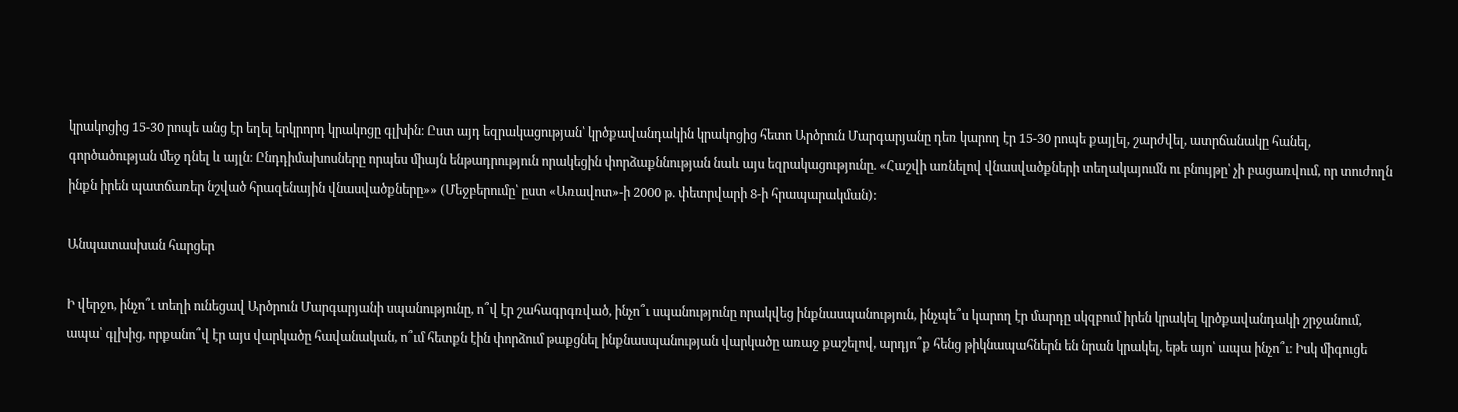կրակոցից 15-30 րոպե անց էր եղել երկրորդ կրակոցը գլխին։ Ըստ այդ եզրակացության՝ կրծքավանդակին կրակոցից հետո Արծրուն Մարգարյանը դեռ կարող էր 15-30 րոպե քայլել, շարժվել, ատրճանակը հանել, գործածության մեջ դնել և այլն։ Ընդդիմախոսները որպես միայն ենթադրություն որակեցին փորձաքննության նաև այս եզրակացությունը. «Հաշվի առնելով վնասվածքների տեղակայումն ու բնույթը՝ չի բացառվում, որ տուժողն ինքն իրեն պատճառեր նշված հրազենային վնասվածքները»» (Մեջբերումը՝ ըստ «Առավոտ»-ի 2000 թ. փետրվարի 8-ի հրապարակման):

Անպատասխան հարցեր

Ի վերջո, ինչո՞ւ տեղի ունեցավ Արծրուն Մարգարյանի սպանությունը, ո՞վ էր շահագրգռված, ինչո՞ւ սպանությունը որակվեց ինքնասպանություն, ինչպե՞ս կարող էր մարդը սկզբում իրեն կրակել կրծքավանդակի շրջանում, ապա՝ գլխից, որքանո՞վ էր այս վարկածը հավանական, ո՞ւմ հետքն էին փորձում թաքցնել ինքնասպանության վարկածը առաջ քաշելով, արդյո՞ք հենց թիկնապահներն են նրան կրակել, եթե այո՝ ապա ինչո՞ւ։ Իսկ միգուցե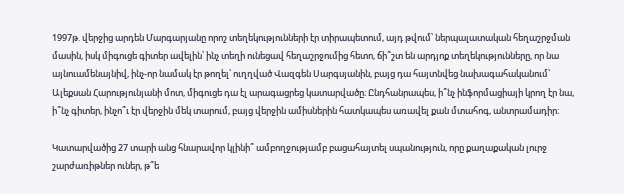1997թ. վերջից արդեն Մարգարյանը որոշ տեղեկությունների էր տիրապետում, այդ թվում՝ ներպալատական հեղաշրջման մասին, իսկ միգուցե գիտեր ավելին՝ ինչ տեղի ունեցավ հեղաշրջումից հետո, ճի՞շտ են արդյոք տեղեկությունները, որ նա այնուամենայնիվ, ինչ-որ նամակ էր թողել՝ ուղղված Վազգեն Սարգսյանին, բայց դա հայտնվեց նախագահականում՝ Ալեքսան Հարությունյանի մոտ, միգուցե դա էլ արագացրեց կատարվածը։ Ընդհանրապես, ի՞նչ ինֆորմացիայի կրող էր նա, ի՞նչ գիտեր, ինչո՞ւ էր վերջին մեկ տարում, բայց վերջին ամիսներին հատկապես առավել քան մտահոգ, անտրամադիր։

Կատարվածից 27 տարի անց հնարավոր կլինի՞ ամբողջությամբ բացահայտել սպանություն, որը քաղաքական լուրջ շարժառիթներ ուներ, թ՞ե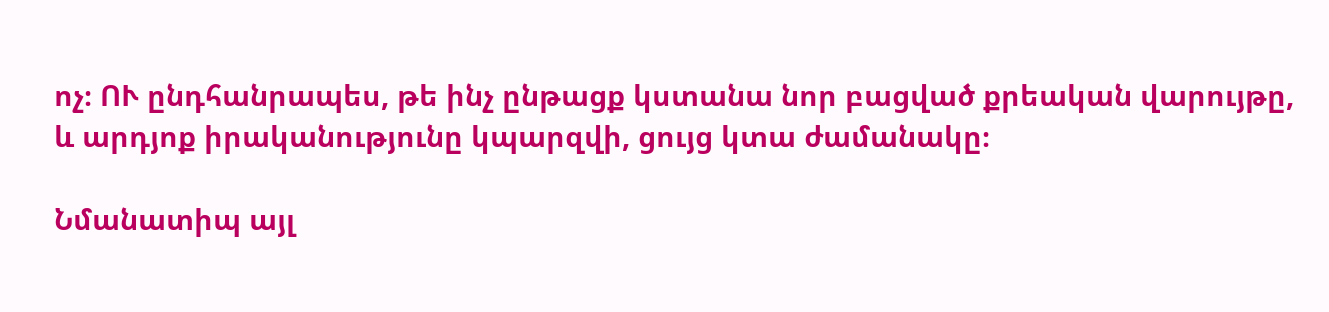ոչ։ ՈՒ ընդհանրապես, թե ինչ ընթացք կստանա նոր բացված քրեական վարույթը, և արդյոք իրականությունը կպարզվի, ցույց կտա ժամանակը։

Նմանատիպ այլ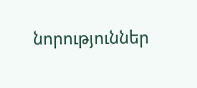նորություններ